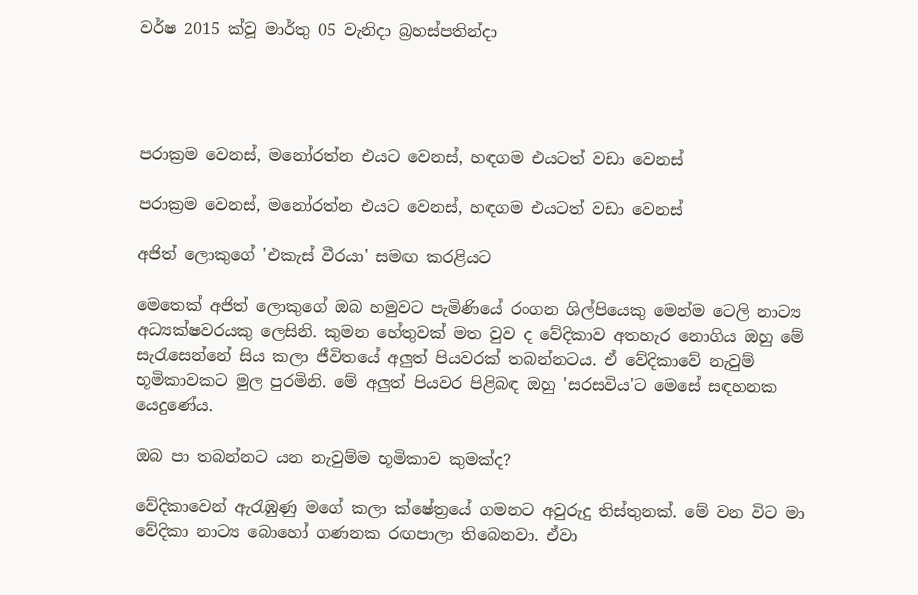වර්ෂ 2015 ක්වූ මාර්තු 05 වැනිදා බ්‍රහස්පතින්දා




පරාක්‍රම වෙනස්, මනෝරත්න එයට වෙනස්, හඳගම එයටත් වඩා වෙනස්

පරාක්‍රම වෙනස්, මනෝරත්න එයට වෙනස්, හඳගම එයටත් වඩා වෙනස්

අජිත් ලොකුගේ 'එකැස් වීරයා' සමඟ කරළියට

මෙතෙක් අජිත් ලොකුගේ ඔබ හමුවට පැමිණියේ රංගන ශිල්පියෙකු මෙන්ම ටෙලි නාට්‍ය අධ්‍යක්ෂවරයකු ලෙසිනි. කුමන හේතුවක් මත වුව ද වේදිකාව අතහැර නොගිය ඔහු මේ සැරැසෙන්නේ සිය කලා ජීවිතයේ අලුත් පියවරක් තබන්නටය. ඒ වේදිකාවේ නැවුම් භූමිකාවකට මුල පුරමිනි. මේ අලුත් පියවර පිළිබඳ ඔහු 'සරසවිය'ට මෙසේ සඳහනක යෙදුණේය.

ඔබ පා තබන්නට යන නැවුම්ම භූමිකාව කුමක්ද?

වේදිකාවෙන් ඇරැඹුණු මගේ කලා ක්ෂේත්‍රයේ ගමනට අවුරුදු තිස්තුනක්. මේ වන විට මා වේදිකා නාට්‍ය බොහෝ ගණනක රඟපාලා තිබෙනවා. ඒවා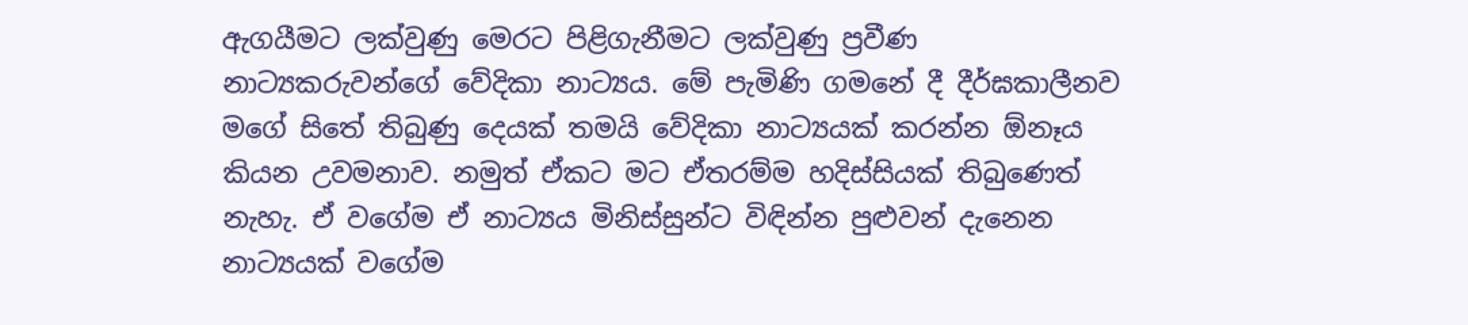ඇගයීමට ලක්වුණු මෙරට පිළිගැනීමට ලක්වුණු ප්‍රවීණ නාට්‍යකරුවන්ගේ වේදිකා නාට්‍යය. මේ පැමිණි ගමනේ දී දීර්ඝකාලීනව මගේ සිතේ තිබුණු දෙයක් තමයි වේදිකා නාට්‍යයක් කරන්න ඕනෑය කියන උවමනාව. නමුත් ඒකට මට ඒතරම්ම හදිස්සියක් තිබුණෙත් නැහැ. ඒ වගේම ඒ නාට්‍යය මිනිස්සුන්ට විඳින්න පුළුවන් දැනෙන නාට්‍යයක් වගේම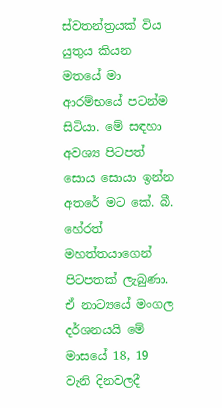ස්වතන්ත්‍රයක් විය යුතුය කියන මතයේ මා ආරම්භයේ පටන්ම සිටියා. මේ සඳහා අවශ්‍ය පිටපත් සොය සොයා ඉන්න අතරේ මට කේ. බී. හේරත් මහත්තයාගෙන් පිටපතක් ලැබුණා. ඒ නාට්‍යයේ මංගල දර්ශනයයි මේ මාසයේ 18, 19 වැනි දිනවලදී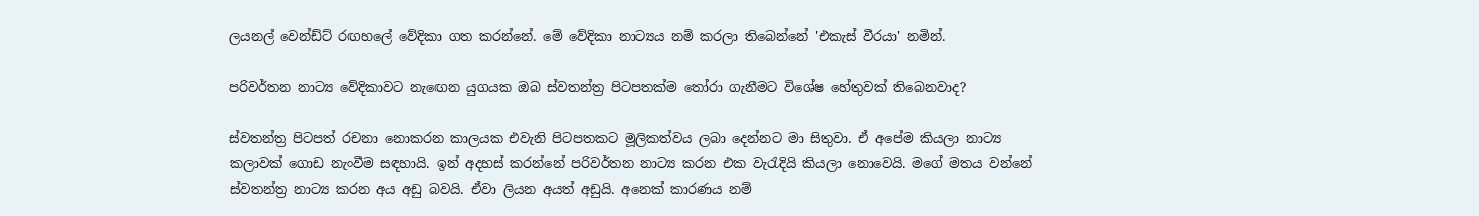ලයනල් වෙන්ඩ්ට් රඟහලේ වේදිකා ගත කරන්නේ. මේ වේදිකා නාට්‍යය නම් කරලා තිබෙන්නේ 'එකැස් වීරයා' නමින්.

පරිවර්තන නාට්‍ය වේදිකාවට නැඟෙන යුගයක ඔබ ස්වතන්ත්‍ර පිටපතක්ම තෝරා ගැනීමට විශේෂ හේතුවක් තිබෙනවාද?

ස්වතන්ත්‍ර පිටපත් රචනා නොකරන කාලයක එවැනි පිටපතකට මූලිකත්වය ලබා දෙන්නට මා සිතුවා. ඒ අපේම කියලා නාට්‍ය කලාවක් ගොඩ නැංවීම සඳහායි. ඉන් අදහස් කරන්නේ පරිවර්තන නාට්‍ය කරන එක වැරැදියි කියලා නොවෙයි. මගේ මතය වන්නේ ස්වතන්ත්‍ර නාට්‍ය කරන අය අඩු බවයි. ඒවා ලියන අයත් අඩුයි. අනෙක් කාරණය නම්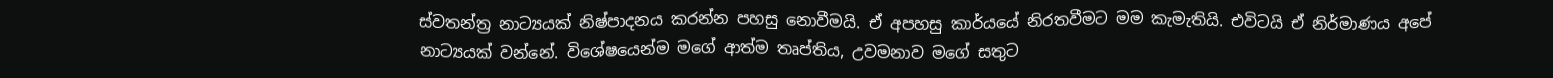ස්වතන්ත්‍ර නාට්‍යයක් නිෂ්පාදනය කරන්න පහසු නොවීමයි. ඒ අපහසු කාර්යයේ නිරතවීමට මම කැමැතියි. එවිටයි ඒ නිර්මාණය අපේ නාට්‍යයක් වන්නේ. විශේෂයෙන්ම මගේ ආත්ම තෘප්තිය, උවමනාව මගේ සතුට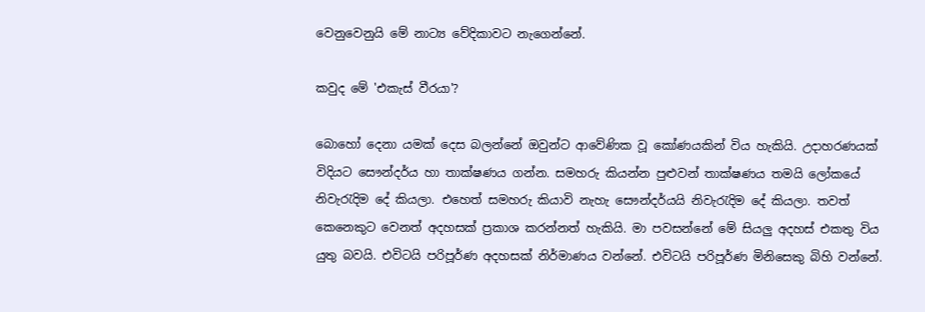වෙනුවෙනුයි මේ නාට්‍ය වේදිකාවට නැගෙන්නේ.

කවුද මේ 'එකැස් වීරයා'?

බොහෝ දෙනා යමක් දෙස බලන්නේ ඔවුන්ට ආවේණික වූ කෝණයකින් විය හැකියි. උදාහරණයක් විදියට සෞන්දර්ය හා තාක්ෂණය ගන්න. සමහරු කියන්න පුළුවන් තාක්ෂණය තමයි ලෝකයේ නිවැරැදිම දේ කියලා. එහෙත් සමහරු කියාවි නැහැ සෞන්දර්යයි නිවැරැදිම දේ කියලා. තවත් කෙනෙකුට වෙනත් අදහසක් ප්‍රකාශ කරන්නත් හැකියි. මා පවසන්නේ මේ සියලු අදහස් එකතු විය යුතු බවයි. එවිටයි පරිපූර්ණ අදහසක් නිර්මාණය වන්නේ. එවිටයි පරිපූර්ණ මිනිසෙකු බිහි වන්නේ.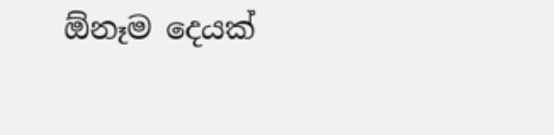ඕනෑම දෙයක්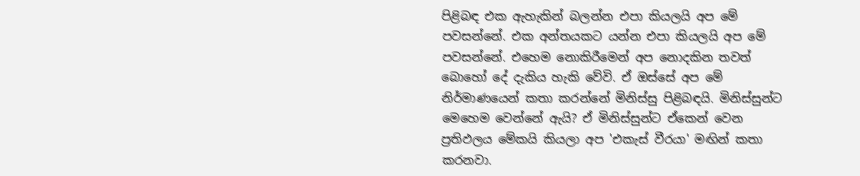පිළිබඳ එක ඇහැකින් බලන්න එපා කියලයි අප මේ පවසන්නේ. එක අන්තයකට යන්න එපා කියලයි අප මේ පවසන්නේ. එහෙම නොකිරීමෙන් අප නොදකින තවත් බොහෝ දේ දැකිය හැකි වේවි. ඒ ඔස්සේ අප මේ නිර්මාණයෙන් කතා කරන්නේ මිනිස්සු පිළිබඳයි. මිනිස්සුන්ට මෙහෙම වෙන්නේ ඇයි? ඒ මිනිස්සුන්ට ඒකෙන් වෙන ප්‍රතිඵලය මේකයි කියලා අප 'එකැස් වීරයා' මඟින් කතා කරනවා.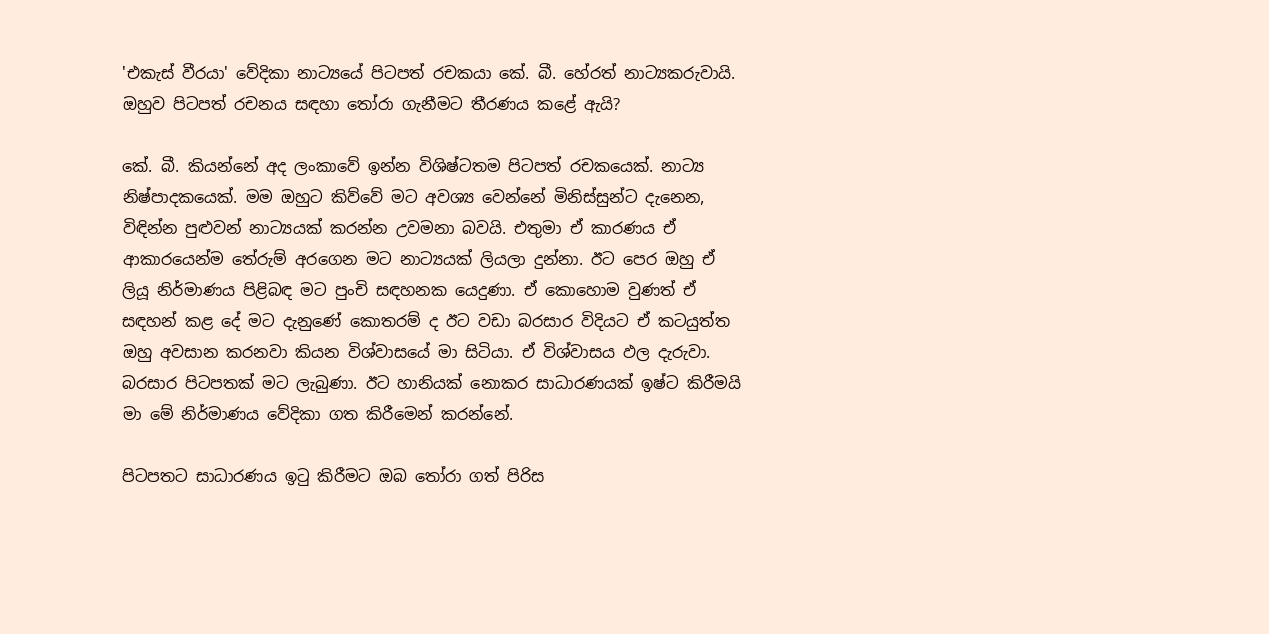'එකැස් වීරයා' වේදිකා නාට්‍යයේ පිටපත් රචකයා කේ. බී. හේරත් නාට්‍යකරුවායි. ඔහුව පිටපත් රචනය සඳහා තෝරා ගැනීමට තීරණය කළේ ඇයි?

කේ. බී. කියන්නේ අද ලංකාවේ ඉන්න විශිෂ්ටතම පිටපත් රචකයෙක්. නාට්‍ය නිෂ්පාදකයෙක්. මම ඔහුට කිව්වේ මට අවශ්‍ය වෙන්නේ මිනිස්සුන්ට දැනෙන, විඳින්න පුළුවන් නාට්‍යයක් කරන්න උවමනා බවයි. එතුමා ඒ කාරණය ඒ ආකාරයෙන්ම තේරුම් අරගෙන මට නාට්‍යයක් ලියලා දුන්නා. ඊට පෙර ඔහු ඒ ලියූ නිර්මාණය පිළිබඳ මට පුංචි සඳහනක යෙදුණා. ඒ කොහොම වුණත් ඒ සඳහන් කළ දේ මට දැනුණේ කොතරම් ද ඊට වඩා බරසාර විදියට ඒ කටයුත්ත ඔහු අවසාන කරනවා කියන විශ්වාසයේ මා සිටියා. ඒ විශ්වාසය ඵල දැරුවා. බරසාර පිටපතක් මට ලැබුණා. ඊට හානියක් නොකර සාධාරණයක් ඉෂ්ට කිරීමයි මා මේ නිර්මාණය වේදිකා ගත කිරීමෙන් කරන්නේ.

පිටපතට සාධාරණය ඉටු කිරීමට ඔබ තෝරා ගත් පිරිස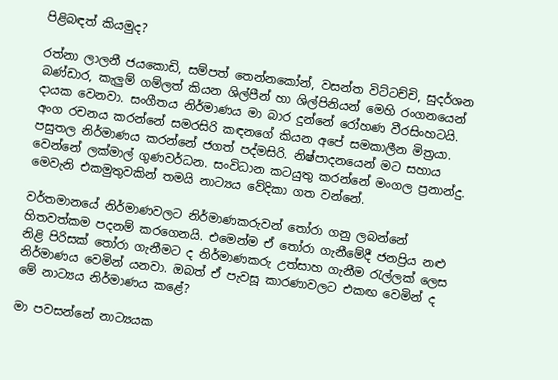පිළිබඳත් කියමුද?

රත්නා ලාලනී ජයකොඩි, සම්පත් තෙන්නකෝන්, වසන්ත විට්ටච්චි, සුදර්ශන බණ්ඩාර, කැලුම් ගම්ලත් කියන ශිල්පීන් හා ශිල්පිනියන් මෙහි රංගනයෙන් දායක වෙනවා. සංගීතය නිර්මාණය මා බාර දුන්නේ රෝහණ වීරසිංහටයි. අංග රචනය කරන්නේ සමරසිරි කඳනගේ කියන අපේ සමකාලීන මිත්‍රයා. පසුතල නිර්මාණය කරන්නේ ජගත් පද්මසිරි. නිෂ්පාදනයෙන් මට සහාය වෙන්නේ ලක්මාල් ගුණවර්ධන. සංවිධාන කටයුතු කරන්නේ මංගල ප්‍රනාන්දු. මෙවැනි එකමුතුවකින් තමයි නාට්‍යය වේදිකා ගත වන්නේ.

වර්තමානයේ නිර්මාණවලට නිර්මාණකරුවන් තෝරා ගනු ලබන්නේ හිතවත්කම පදනම් කරගෙනයි. එමෙන්ම ඒ තෝරා ගැනීමේදී ජනප්‍රිය නළු නිළි පිරිසක් තෝරා ගැනීමට ද නිර්මාණකරු උත්සාහ ගැනීම රැල්ලක් ලෙස නිර්මාණය වෙමින් යනවා. ඔබත් ඒ පැවසූ කාරණාවලට එකඟ වෙමින් ද මේ නාට්‍යය නිර්මාණය කළේ?

මා පවසන්නේ නාට්‍යයක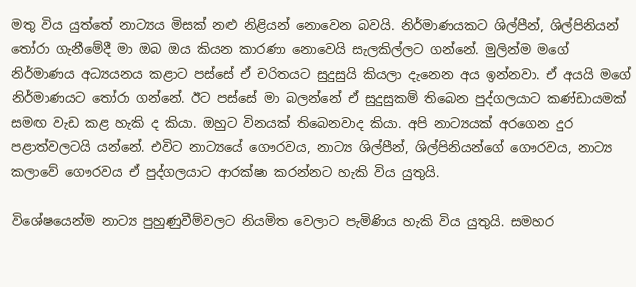මතු විය යුත්තේ නාට්‍යය මිසක් නළු නිළියන් නොවෙන බවයි. නිර්මාණයකට ශිල්පීන්, ශිල්පිනියන් තෝරා ගැනීමේදී මා ඔබ ඔය කියන කාරණා නොවෙයි සැලකිල්ලට ගන්නේ. මුලින්ම මගේ නිර්මාණය අධ්‍යයනය කළාට පස්සේ ඒ චරිතයට සුදුසුයි කියලා දැනෙන අය ඉන්නවා. ඒ අයයි මගේ නිර්මාණයට තෝරා ගන්නේ. ඊට පස්සේ මා බලන්නේ ඒ සුදුසුකම් තිබෙන පුද්ගලයාට කණ්ඩායමක් සමඟ වැඩ කළ හැකි ද කියා. ඔහුට විනයක් තිබෙනවාද කියා. අපි නාට්‍යයක් අරගෙන දුර පළාත්වලටයි යන්නේ. එවිට නාට්‍යයේ ගෞරවය, නාට්‍ය ශිල්පීන්, ශිල්පිනියන්ගේ ගෞරවය, නාට්‍ය කලාවේ ගෞරවය ඒ පුද්ගලයාට ආරක්ෂා කරන්නට හැකි විය යුතුයි.

විශේෂයෙන්ම නාට්‍ය පුහුණුවීම්වලට නියමිත වෙලාට පැමිණිය හැකි විය යුතුයි. සමහර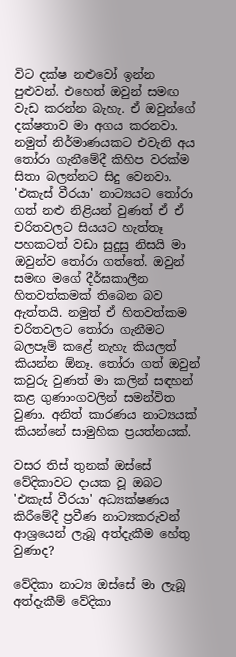විට දක්ෂ නළුවෝ ඉන්න පුළුවන්. එහෙත් ඔවුන් සමඟ වැඩ කරන්න බැහැ. ඒ ඔවුන්ගේ දක්ෂතාව මා අගය කරනවා. නමුත් නිර්මාණයකට එවැනි අය තෝරා ගැනීමේදී කිහිප වරක්ම සිතා බලන්නට සිදු වෙනවා. 'එකැස් වීරයා' නාට්‍යයට තෝරා ගත් නළු නිළියන් වුණත් ඒ ඒ චරිතවලට සියයට හැත්තෑ පහකටත් වඩා සුදුසු නිසයි මා ඔවුන්ව තෝරා ගත්තේ. ඔවුන් සමඟ මගේ දීර්ඝකාලීන හිතවත්කමක් තිබෙන බව ඇත්තයි. නමුත් ඒ හිතවත්කම චරිතවලට තෝරා ගැනීමට බලපෑම් කළේ නැහැ කියලත් කියන්න ඕනෑ. තෝරා ගත් ඔවුන් කවුරු වුණත් මා කලින් සඳහන් කළ ගුණාංගවලින් සමන්විත වුණා. අනිත් කාරණය නාට්‍යයක් කියන්නේ සාමුහික ප්‍රයත්නයක්.

වසර තිස් තුනක් ඔස්සේ වේදිකාවට දායක වූ ඔබට 'එකැස් වීරයා' අධ්‍යක්ෂණය කිරීමේදී ප්‍රවීණ නාට්‍යකරුවන් ආශ්‍රයෙන් ලැබූ අත්දැකීම හේතු වුණාද?

වේදිකා නාට්‍ය ඔස්සේ මා ලැබූ අත්දැකීම් වේදිකා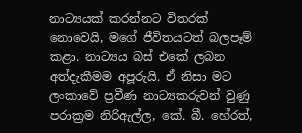නාට්‍යයක් කරන්නට විතරක් නොවෙයි, මගේ ජීවිතයටත් බලපෑම් කළා. නාට්‍යය බස් එකේ ලබන අත්දැකීමම අපූරුයි. ඒ නිසා මට ලංකාවේ ප්‍රවීණ නාට්‍යකරුවන් වුණු පරාක්‍රම නිරිඇල්ල, කේ. බී. හේරත්,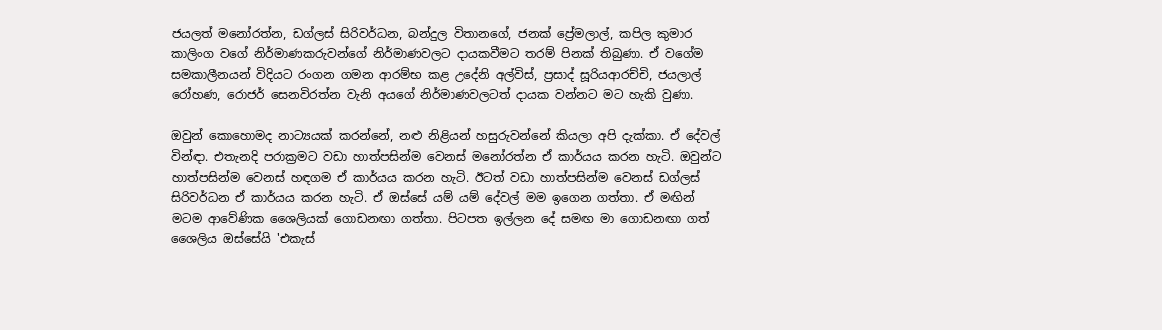ජයලත් මනෝරත්න, ඩග්ලස් සිරිවර්ධන, බන්දුල විතානගේ, ජනක් ප්‍රේමලාල්, කපිල කුමාර කාලිංග වගේ නිර්මාණකරුවන්ගේ නිර්මාණවලට දායකවීමට තරම් පිනක් තිබුණා. ඒ වගේම සමකාලීනයන් විදියට රංගන ගමන ආරම්භ කළ උදේනි අල්විස්, ප්‍රසාද් සූරියආරච්චි, ජයලාල් රෝහණ, රොජර් සෙනවිරත්න වැනි අයගේ නිර්මාණවලටත් දායක වන්නට මට හැකි වුණා.

ඔවුන් කොහොමද නාට්‍යයක් කරන්නේ, නළු නිළියන් හසුරුවන්නේ කියලා අපි දැක්කා. ඒ දේවල් වින්ඳා. එතැනදි පරාක්‍රමට වඩා හාත්පසින්ම වෙනස් මනෝරත්න ඒ කාර්යය කරන හැටි. ඔවුන්ට හාත්පසින්ම වෙනස් හඳගම ඒ කාර්යය කරන හැටි. ඊටත් වඩා හාත්පසින්ම වෙනස් ඩග්ලස් සිරිවර්ධන ඒ කාර්යය කරන හැටි. ඒ ඔස්සේ යම් යම් දේවල් මම ඉගෙන ගත්තා. ඒ මඟින් මටම ආවේණික ශෛලියක් ගොඩනඟා ගත්තා. පිටපත ඉල්ලන දේ සමඟ මා ගොඩනඟා ගත් ශෛලිය ඔස්සේයි 'එකැස්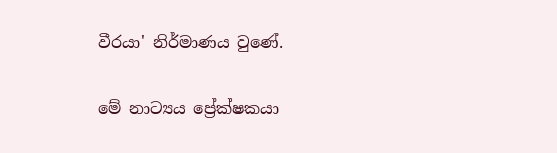වීරයා' නිර්මාණය වුණේ.

මේ නාට්‍යය ප්‍රේක්ෂකයා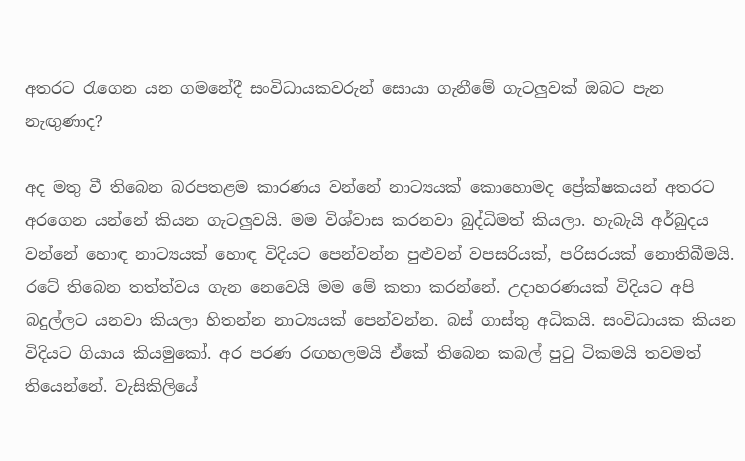අතරට රැගෙන යන ගමනේදී සංවිධායකවරුන් සොයා ගැනීමේ ගැටලුවක් ඔබට පැන නැඟුණාද?

අද මතු වී තිබෙන බරපතළම කාරණය වන්නේ නාට්‍යයක් කොහොමද ප්‍රේක්ෂකයන් අතරට අරගෙන යන්නේ කියන ගැටලුවයි. මම විශ්වාස කරනවා බුද්ධිමත් කියලා. හැබැයි අර්බුදය වන්නේ හොඳ නාට්‍යයක් හොඳ විදියට පෙන්වන්න පුළුවන් වපසරියක්, පරිසරයක් නොතිබීමයි. රටේ තිබෙන තත්ත්වය ගැන නෙවෙයි මම මේ කතා කරන්නේ. උදාහරණයක් විදියට අපි බදුල්ලට යනවා කියලා හිතන්න නාට්‍යයක් පෙන්වන්න. බස් ගාස්තු අධිකයි. සංවිධායක කියන විදියට ගියාය කියමුකෝ. අර පරණ රඟහලමයි ඒකේ තිබෙන කබල් පුටු ටිකමයි තවමත් තියෙන්නේ. වැසිකිලියේ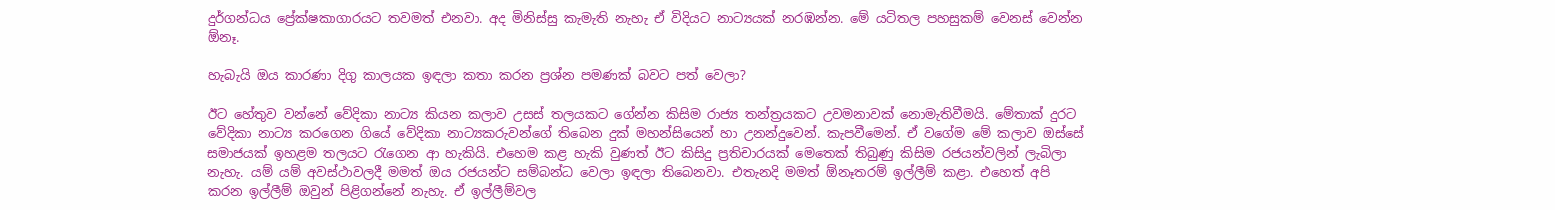දුර්ගන්ධය ප්‍රේක්ෂකාගාරයට තවමත් එනවා. අද මිනිස්සු කැමැති නැහැ ඒ විදියට නාට්‍යයක් නරඹන්න. මේ යටිතල පහසුකම් වෙනස් වෙන්න ඕනෑ.

හැබැයි ඔය කාරණා දිගු කාලයක ඉඳලා කතා කරන ප්‍රශ්න පමණක් බවට පත් වෙලා?

ඊට හේතුව වන්නේ වේදිකා නාට්‍ය කියන කලාව උසස් තලයකට ගේන්න කිසිම රාජ්‍ය තන්ත්‍රයකට උවමනාවක් නොමැතිවීමයි. මේතාක් දුරට වේදිකා නාට්‍ය කරගෙන ගියේ වේදිකා නාට්‍යකරුවන්ගේ තිබෙන දුක් මහන්සියෙන් හා උනන්දුවෙන්. කැපවීමෙන්. ඒ වගේම මේ කලාව ඔස්සේ සමාජයක් ඉහළම තලයට රැගෙන ආ හැකියි. එහෙම කළ හැකි වුණත් ඊට කිසිදු ප්‍රතිචාරයක් මෙතෙක් තිබුණු කිසිම රජයන්වලින් ලැබිලා නැහැ. යම් යම් අවස්ථාවලදී මමත් ඔය රජයන්ට සම්බන්ධ වෙලා ඉඳලා තිබෙනවා. එතැනදි මමත් ඕනෑතරම් ඉල්ලීම් කළා. එහෙත් අපි කරන ඉල්ලීම් ඔවුන් පිළිගන්නේ නැහැ. ඒ ඉල්ලීම්වල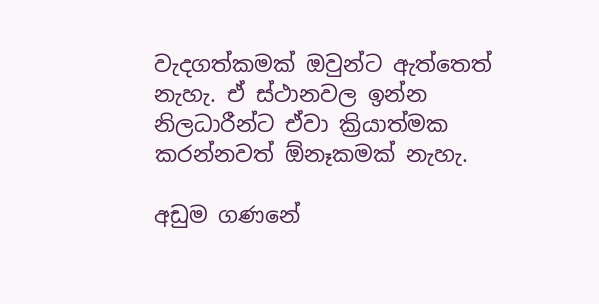වැදගත්කමක් ඔවුන්ට ඇත්තෙත් නැහැ. ඒ ස්ථානවල ඉන්න නිලධාරීන්ට ඒවා ක්‍රියාත්මක කරන්නවත් ඕනෑකමක් නැහැ.

අඩුම ගණනේ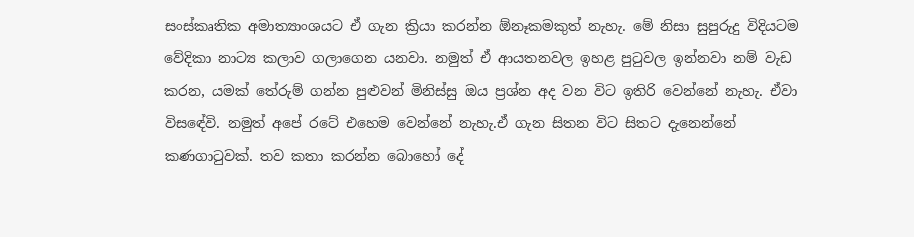සංස්කෘතික අමාත්‍යාංශයට ඒ ගැන ක්‍රියා කරන්න ඕනෑකමකුත් නැහැ. මේ නිසා සුපුරුදු විදියටම වේදිකා නාට්‍ය කලාව ගලාගෙන යනවා. නමුත් ඒ ආයතනවල ඉහළ පුටුවල ඉන්නවා නම් වැඩ කරන, යමක් තේරුම් ගන්න පුළුවන් මිනිස්සු ඔය ප්‍රශ්න අද වන විට ඉතිරි වෙන්නේ නැහැ. ඒවා විසඳේවි. නමුත් අපේ රටේ එහෙම වෙන්නේ නැහැ.ඒ ගැන සිතන විට සිතට දැනෙන්නේ කණගාටුවක්. තව කතා කරන්න බොහෝ දේ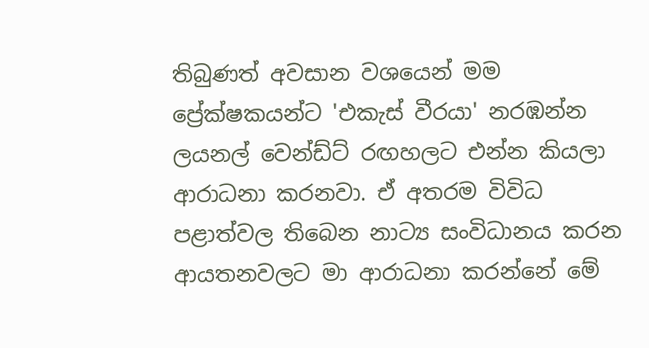තිබුණත් අවසාන වශයෙන් මම ප්‍රේක්ෂකයන්ට 'එකැස් වීරයා' නරඹන්න ලයනල් වෙන්ඩ්ට් රඟහලට එන්න කියලා ආරාධනා කරනවා. ඒ අතරම විවිධ පළාත්වල තිබෙන නාට්‍ය සංවිධානය කරන ආයතනවලට මා ආරාධනා කරන්නේ මේ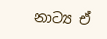නාට්‍ය ඒ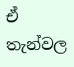ඒ තැන්වල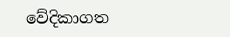වේදිකාගත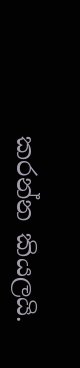කරන්න කියලයි.